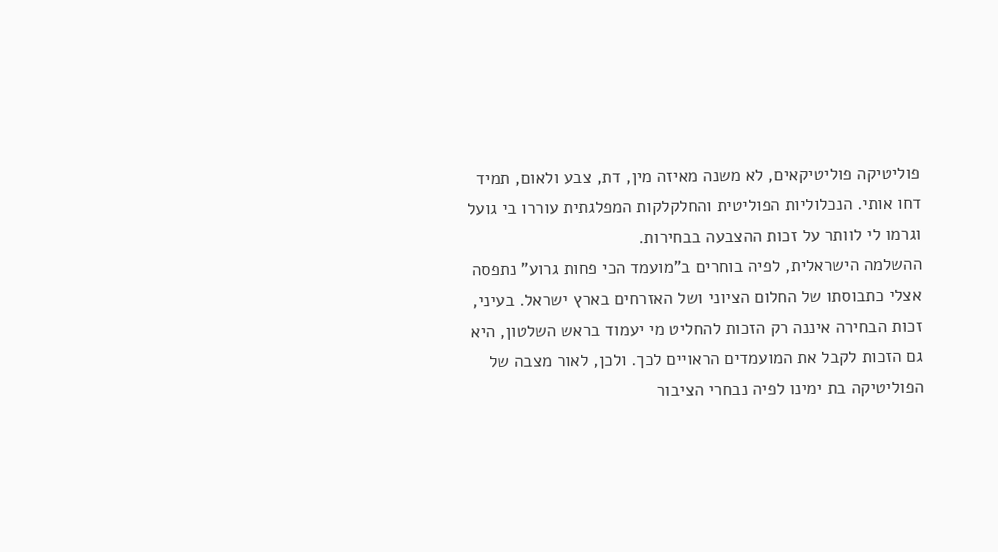פוליטיקה פוליטיקאים, לא משנה מאיזה מין, דת, צבע ולאום, תמיד דחו אותי. הנכלוליות הפוליטית והחלקלקות המפלגתית עוררו בי גועל וגרמו לי לוותר על זכות ההצבעה בבחירות.
ההשלמה הישראלית, לפיה בוחרים ב"מועמד הכי פחות גרוע" נתפסה אצלי כתבוסתו של החלום הציוני ושל האזרחים בארץ ישראל. בעיני, זכות הבחירה איננה רק הזכות להחליט מי יעמוד בראש השלטון, היא גם הזכות לקבל את המועמדים הראויים לכך. ולכן, לאור מצבה של הפוליטיקה בת ימינו לפיה נבחרי הציבור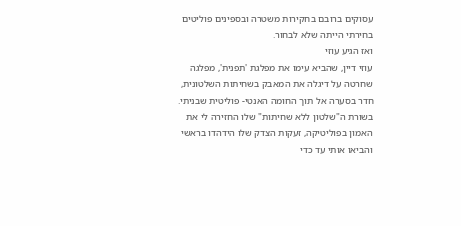עסוקים ברובם בחקירות משטרה ובספינים פוליטים בחירתי הייתה שלא לבחור.
ואז הגיע עוזי
עוזי דיין, שהביא עימו את מפלגת 'תפנית', מפלגה שחרטה על דיגלה את המאבק בשחיתות השלטונית, חדר בסערה אל תוך החומה האנטי- פוליטית שבניתי. בשורת ה"שלטון ללא שחיתות" שלו החזירה לי את האמון בפוליטיקה, זעקות הצדק שלו הידהדו בראשי והביאו אותי עד כדי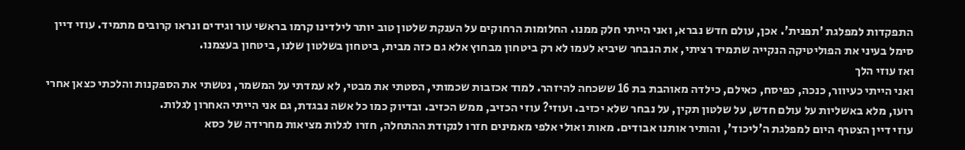התפקדות למפלגת 'תפנית'. אכן, עולם חדש נברא, ואני הייתי חלק ממנו. החלומות הרחוקים על הענקת שלטון טוב יותר לילדינו קרמו בראשי עור וגידים ונראו קרובים מתמיד. עוזי דיין סימל בעיני את הפוליטיקה הנקייה שתמיד רציתי, את הנבחר שיביא לעמו לא רק ביטחון מבחוץ אלא גם כזה מבית, ביטחון בשלטון שלנו, ביטחון בעצמנו.
ואז עוזי הלך
ואני הייתי כעיוור, כנכה, כפיסח, כאילם, כילדה מאוהבת בת 16 ששכחה להיזהר. למוד אכזבות שכמותי, הסטתי את מבטי, לא עמדתי על המשמר, נטשתי את הספקנות והלכתי כצאן אחרי רועו, מלא באשליות על עולם חדש, על שלטון תקין, על נבחר שלא יכזיב. ועוזי? עוזי הכזיב, ממש הכזיב. ובדיוק כמו כל אשה נבגדת, גם אני הייתי האחרון לגלות.
עוזי דיין הצטרף היום למפלגת ה'ליכוד', והותיר אותנו אבודים. מאות ואולי אלפי מאמינים חזרו לנקודת ההתחלה, חזרו לגלות מציאות מחרידה של כסא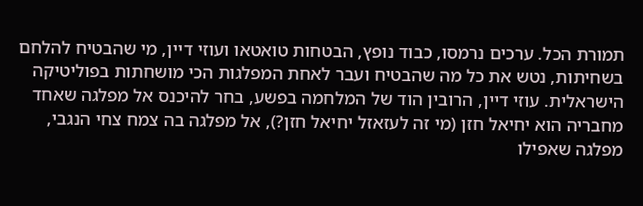תמורת הכל. ערכים נרמסו, כבוד נופץ, הבטחות טואטאו ועוזי דיין, מי שהבטיח להלחם בשחיתות, נטש את כל מה שהבטיח ועבר לאחת המפלגות הכי מושחתות בפוליטיקה הישראלית. עוזי דיין, הרובין הוד של המלחמה בפשע, בחר להיכנס אל מפלגה שאחד מחבריה הוא יחיאל חזן (מי זה לעזאזל יחיאל חזן?), אל מפלגה בה צמח צחי הנגבי, מפלגה שאפילו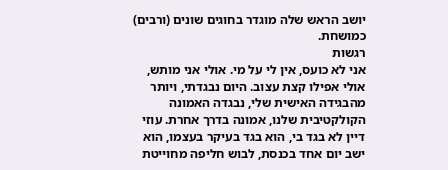יושב הראש שלה מוגדר בחוגים שונים (ורבים) כמושחת.
רגשות
אני לא כועס, אין לי על מי. אולי אני מותש, אולי אפילו קצת עצוב. היום נבגדתי, ויותר מהבגידה האישית שלי, נבגדה האמונה הקולקטיבית שלנו, אמונה בדרך אחרת. עוזי דיין לא בגד בי, הוא בגד בעיקר בעצמו, הוא ישב יום אחד בכנסת, לבוש חליפה מחוייטת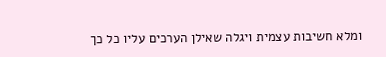ומלא חשיבות עצמית ויגלה שאילן הערכים עליו כל כך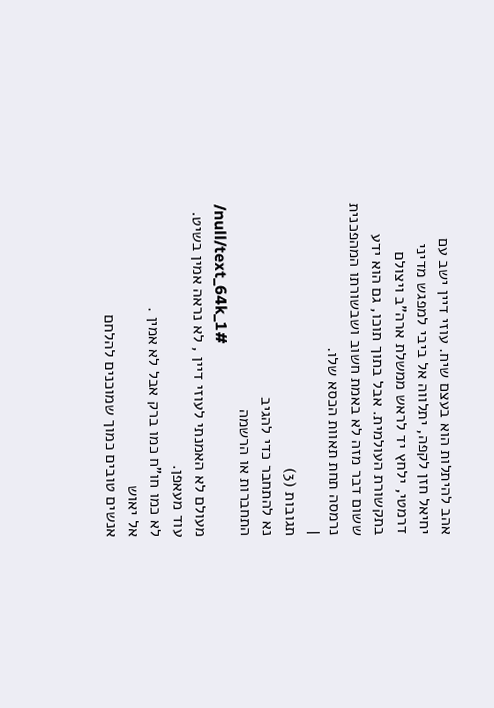אהב להיתלות הוא בעצם שיח. עוזי דיין ישב עם יחיאל חזן לקפה, יתלווה אל ביבי למפגש מדיני דרמטי, ילחץ יד לראש ממשלת ארה"ב ויצולם בתקשורת העולמית. אבל בתוך תוכו, גם הוא ידע ששום דבר מזה לא באמת חשוב ושבשורתו המהפכנית נרמסה תחת תאוות הכסא שלו.
|
תגובות (3)
נא להתחבר כדי להגיב
התחברות או הרשמה
/null/text_64k_1#
מעולם לא האמנתי לעוזי דיין , לא נראה אמין בשיט.
עוד מעאפן.
לא כמו חו"ח כמו ברק אבל לא אמין .
אל יאוש
אנשים טובים כמוך שמוכנים להלחם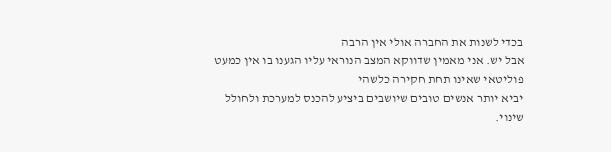בכדי לשנות את החברה אולי אין הרבה
אבל יש. אני מאמין שדווקא המצב הנוראי עליו הגענו בו אין כמעט פוליטאי שאינו תחת חקירה כלשהי
יביא יותר אנשים טובים שיושבים ביציע להכנס למערכת ולחולל שינוי.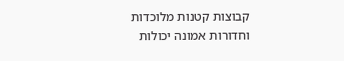קבוצות קטנות מלוכדות וחדורות אמונה יכולות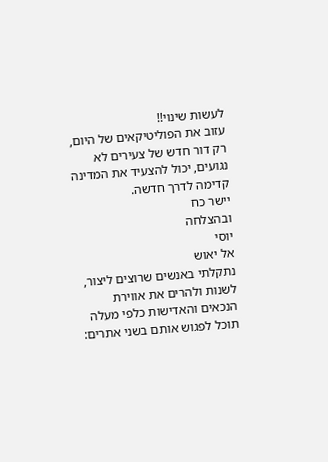לעשות שינוי!!
עזוב את הפוליטיקאים של היום, רק דור חדש של צעירים לא נגועים, יכול להצעיד את המדינה קדימה לדרך חדשה.
יישר כח
ובהצלחה
יוסי
אל יאוש
נתקלתי באנשים שרוצים ליצור, לשנות ולהרים את אווירת הנכאים והאדישות כלפי מעלה
תוכל לפגוש אותם בשני אתרים: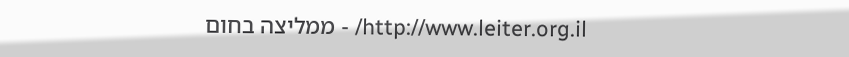http://www.leiter.org.il/ - ממליצה בחום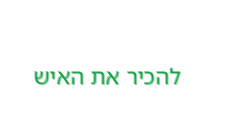להכיר את האיש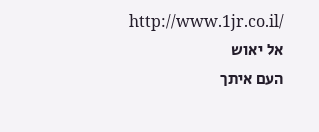http://www.1jr.co.il/
אל יאוש
העם איתך